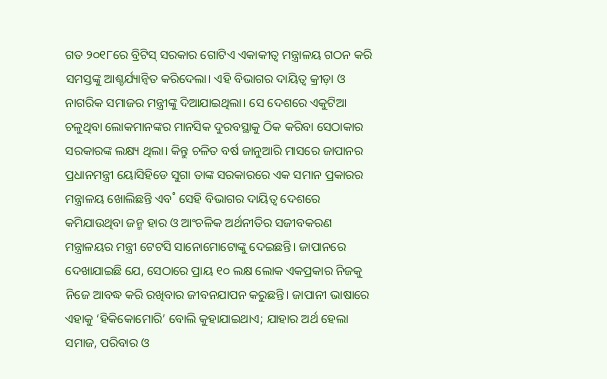ଗତ ୨୦୧୮ରେ ବ୍ରିଟିସ୍ ସରକାର ଗୋଟିଏ ଏକାକୀତ୍ବ ମନ୍ତ୍ରାଳୟ ଗଠନ କରି ସମସ୍ତଙ୍କୁ ଆଶ୍ଚର୍ଯ୍ୟାନ୍ବିତ କରିଦେଲା। ଏହି ବିଭାଗର ଦାୟିତ୍ବ କ୍ରୀଡ଼ା ଓ ନାଗରିକ ସମାଜର ମନ୍ତ୍ରୀଙ୍କୁ ଦିଆଯାଇଥିଲା। ସେ ଦେଶରେ ଏକୁଟିଆ ଚଳୁଥିବା ଲୋକମାନଙ୍କର ମାନସିକ ଦୁରବସ୍ଥାକୁ ଠିକ କରିବା ସେଠାକାର ସରକାରଙ୍କ ଲକ୍ଷ୍ୟ ଥିଲା। କିନ୍ତୁ ଚଳିତ ବର୍ଷ ଜାନୁଆରି ମାସରେ ଜାପାନର ପ୍ରଧାନମନ୍ତ୍ରୀ ୟୋସିହିଡେ ସୁଗା ତାଙ୍କ ସରକାରରେ ଏକ ସମାନ ପ୍ରକାରର ମନ୍ତ୍ରାଳୟ ଖୋଲିଛନ୍ତି ଏବ˚ ସେହି ବିଭାଗର ଦାୟିତ୍ବ ଦେଶରେ କମିଯାଉଥିବା ଜନ୍ମ ହାର ଓ ଆଂଚଳିକ ଅର୍ଥନୀତିର ସଜୀବକରଣ ମନ୍ତ୍ରାଳୟର ମନ୍ତ୍ରୀ ଟେଟସି ସାନୋମୋଟୋଙ୍କୁ ଦେଇଛନ୍ତି। ଜାପାନରେ ଦେଖାଯାଇଛି ଯେ, ସେଠାରେ ପ୍ରାୟ ୧୦ ଲକ୍ଷ ଲୋକ ଏକପ୍ରକାର ନିଜକୁ ନିଜେ ଆବଦ୍ଧ କରି ରଖିବାର ଜୀବନଯାପନ କରୁଛନ୍ତି। ଜାପାନୀ ଭାଷାରେ ଏହାକୁ ‘ହିକିକୋମୋରି’ ବୋଲି କୁହାଯାଇଥାଏ; ଯାହାର ଅର୍ଥ ହେଲା ସମାଜ, ପରିବାର ଓ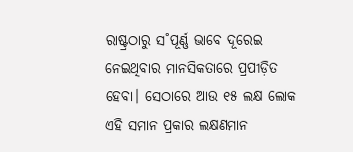ରାଷ୍ଟ୍ରଠାରୁ ସ˚ପୂର୍ଣ୍ଣ ଭାବେ ଦୂରେଇ ନେଇଥିବାର ମାନସିକତାରେ ପ୍ରପୀଡ଼ିତ ହେବା। ସେଠାରେ ଆଉ ୧୫ ଲକ୍ଷ ଲୋକ ଏହି ସମାନ ପ୍ରକାର ଲକ୍ଷଣମାନ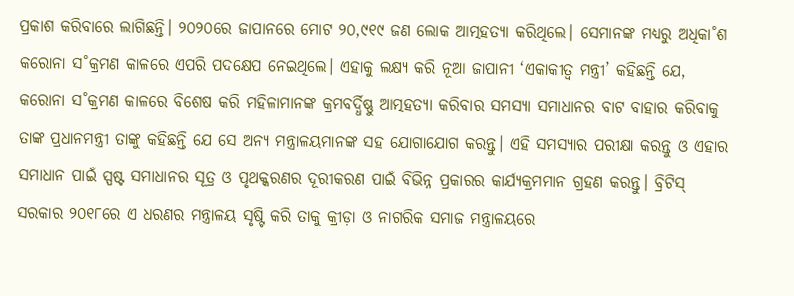ପ୍ରକାଶ କରିବାରେ ଲାଗିଛନ୍ତି। ୨୦୨୦ରେ ଜାପାନରେ ମୋଟ ୨୦,୯୧୯ ଜଣ ଲୋକ ଆତ୍ମହତ୍ୟା କରିଥିଲେ। ସେମାନଙ୍କ ମଧ୍ୟରୁ ଅଧିକା˚ଶ କରୋନା ସ˚କ୍ରମଣ କାଳରେ ଏପରି ପଦକ୍ଷେପ ନେଇଥିଲେ। ଏହାକୁ ଲକ୍ଷ୍ୟ କରି ନୂଆ ଜାପାନୀ ‘ଏକାକୀତ୍ବ ମନ୍ତ୍ରୀ’ କହିଛନ୍ତି ଯେ, କରୋନା ସ˚କ୍ରମଣ କାଳରେ ବିଶେଷ କରି ମହିଳାମାନଙ୍କ କ୍ରମବର୍ଦ୍ଧିଷ୍ଣୁ ଆତ୍ମହତ୍ୟା କରିବାର ସମସ୍ୟା ସମାଧାନର ବାଟ ବାହାର କରିବାକୁ ତାଙ୍କ ପ୍ରଧାନମନ୍ତ୍ରୀ ତାଙ୍କୁ କହିଛନ୍ତି ଯେ ସେ ଅନ୍ୟ ମନ୍ତ୍ରାଳୟମାନଙ୍କ ସହ ଯୋଗାଯୋଗ କରନ୍ତୁ। ଏହି ସମସ୍ୟାର ପରୀକ୍ଷା କରନ୍ତୁ ଓ ଏହାର ସମାଧାନ ପାଇଁ ସ୍ପଷ୍ଟ ସମାଧାନର ସୂତ୍ର ଓ ପୃଥକ୍କରଣର ଦୂରୀକରଣ ପାଇଁ ବିଭିନ୍ନ ପ୍ରକାରର କାର୍ଯ୍ୟକ୍ରମମାନ ଗ୍ରହଣ କରନ୍ତୁ। ବ୍ରିଟିସ୍ ସରକାର ୨୦୧୮ରେ ଏ ଧରଣର ମନ୍ତ୍ରାଳୟ ସୃଷ୍ଟି କରି ତାକୁ କ୍ରୀଡ଼ା ଓ ନାଗରିକ ସମାଜ ମନ୍ତ୍ରାଳୟରେ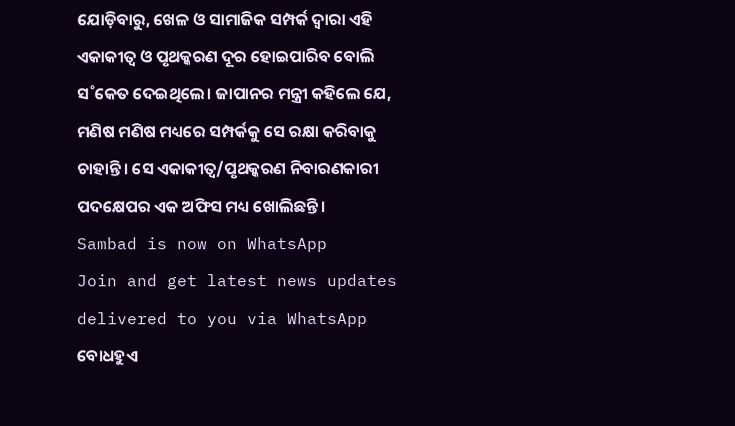ଯୋଡ଼ିବାରୁ, ଖେଳ ଓ ସାମାଜିକ ସମ୍ପର୍କ ଦ୍ବାରା ଏହି ଏକାକୀତ୍ବ ଓ ପୃଥକ୍କରଣ ଦୂର ହୋଇପାରିବ ବୋଲି ସ˚କେତ ଦେଇଥିଲେ। ଜାପାନର ମନ୍ତ୍ରୀ କହିଲେ ଯେ, ମଣିଷ ମଣିଷ ମଧ୍ୟରେ ସମ୍ପର୍କକୁ ସେ ରକ୍ଷା କରିବାକୁ ଚାହାନ୍ତି। ସେ ଏକାକୀତ୍ବ/ପୃଥକ୍କରଣ ନିବାରଣକାରୀ ପଦକ୍ଷେପର ଏକ ଅଫିସ ମଧ୍ୟ ଖୋଲିଛନ୍ତି।
Sambad is now on WhatsApp
Join and get latest news updates delivered to you via WhatsApp
ବୋଧହୁଏ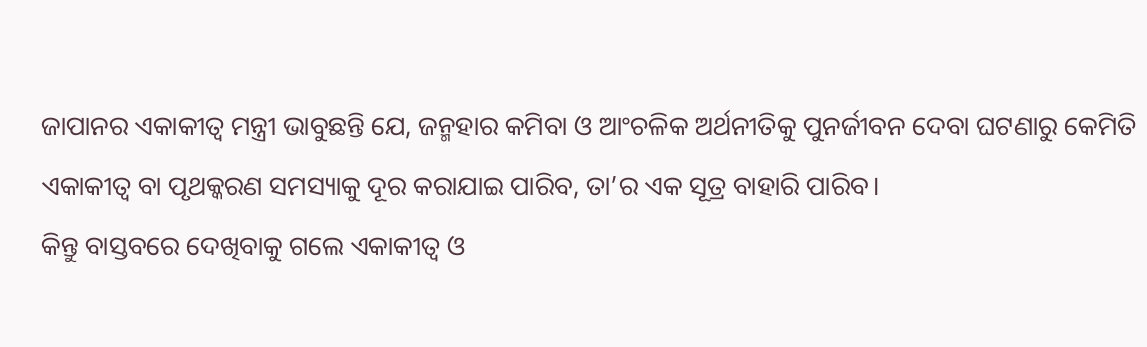ଜାପାନର ଏକାକୀତ୍ବ ମନ୍ତ୍ରୀ ଭାବୁଛନ୍ତି ଯେ, ଜନ୍ମହାର କମିବା ଓ ଆଂଚଳିକ ଅର୍ଥନୀତିକୁ ପୁନର୍ଜୀବନ ଦେବା ଘଟଣାରୁ କେମିତି ଏକାକୀତ୍ବ ବା ପୃଥକ୍କରଣ ସମସ୍ୟାକୁ ଦୂର କରାଯାଇ ପାରିବ, ତା’ର ଏକ ସୂତ୍ର ବାହାରି ପାରିବ।
କିନ୍ତୁ ବାସ୍ତବରେ ଦେଖିବାକୁ ଗଲେ ଏକାକୀତ୍ବ ଓ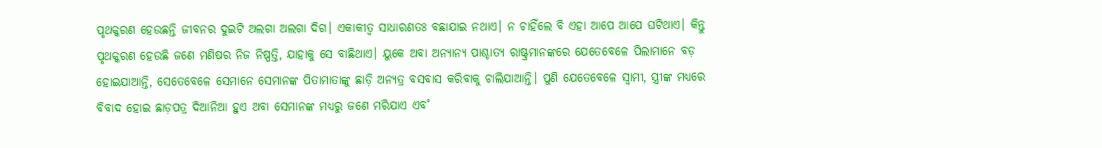ପୃଥକ୍କରଣ ହେଉଛନ୍ତି ଜୀବନର ଦୁଇଟି ଅଲଗା ଅଲଗା ଦିଗ। ଏକାକୀତ୍ବ ସାଧାରଣତଃ ବଛାଯାଇ ନଥାଏ। ନ ଚାହିଁଲେ ବି ଏହା ଆପେ ଆପେ ଘଟିଥାଏ। କିନ୍ତୁ ପୃଥକ୍କରଣ ହେଉଛି ଜଣେ ମଣିଷର ନିଜ ନିଷ୍ପତ୍ତି, ଯାହାକୁ ସେ ବାଛିଥାଏ। ୟୁକେ ଅବା ଅନ୍ୟାନ୍ୟ ପାଶ୍ଚାତ୍ୟ ରାଷ୍ଟ୍ରମାନଙ୍କରେ ଯେତେବେଳେ ପିଲାମାନେ ବଡ଼ ହୋଇଯାଆନ୍ତି, ସେତେବେଳେ ସେମାନେ ସେମାନଙ୍କ ପିତାମାତାଙ୍କୁ ଛାଡ଼ି ଅନ୍ୟତ୍ର ବସବାସ କରିବାକୁ ଚାଲିଯାଆନ୍ତି। ପୁଣି ଯେତେବେଳେ ସ୍ବାମୀ, ସ୍ତ୍ରୀଙ୍କ ମଧ୍ୟରେ ବିବାଦ ହୋଇ ଛାଡ଼ପତ୍ର ଦିଆନିଆ ହୁଏ ଅବା ସେମାନଙ୍କ ମଧ୍ୟରୁ ଜଣେ ମରିଯାଏ ଏବ˚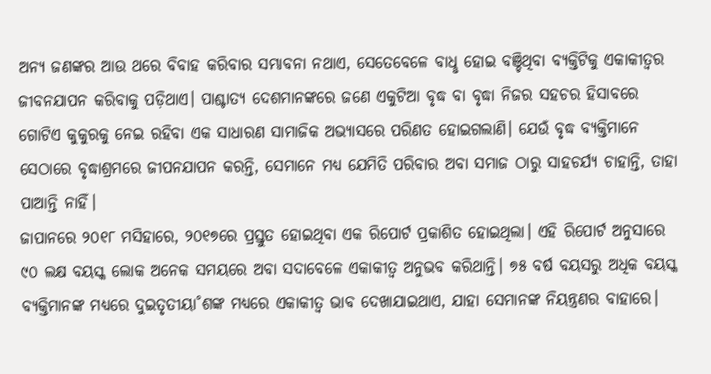ଅନ୍ୟ ଜଣଙ୍କର ଆଉ ଥରେ ବିବାହ କରିବାର ସମ୍ଭାବନା ନଥାଏ, ସେତେବେଳେ ବାଧୢ ହୋଇ ବଞ୍ଚିଥିବା ବ୍ୟକ୍ତିଟିକୁ ଏକାକୀତ୍ବର ଜୀବନଯାପନ କରିବାକୁ ପଡ଼ିଥାଏ। ପାଶ୍ଚାତ୍ୟ ଦେଶମାନଙ୍କରେ ଜଣେ ଏକୁଟିଆ ବୃଦ୍ଧ ବା ବୃଦ୍ଧା ନିଜର ସହଚର ହିସାବରେ ଗୋଟିଏ କୁକୁରକୁ ନେଇ ରହିବା ଏକ ସାଧାରଣ ସାମାଜିକ ଅଭ୍ୟାସରେ ପରିଣତ ହୋଇଗଲାଣି। ଯେଉଁ ବୃଦ୍ଧ ବ୍ୟକ୍ତିମାନେ ସେଠାରେ ବୃଦ୍ଧାଶ୍ରମରେ ଜୀପନଯାପନ କରନ୍ତି, ସେମାନେ ମଧ୍ୟ ଯେମିତି ପରିବାର ଅବା ସମାଜ ଠାରୁ ସାହଚର୍ଯ୍ୟ ଚାହାନ୍ତି, ତାହା ପାଆନ୍ତି ନାହିଁ।
ଜାପାନରେ ୨୦୧୮ ମସିହାରେ, ୨୦୧୭ରେ ପ୍ରସ୍ତୁତ ହୋଇଥିବା ଏକ ରିପୋର୍ଟ ପ୍ରକାଶିତ ହୋଇଥିଲା। ଏହି ରିପୋର୍ଟ ଅନୁସାରେ ୯୦ ଲକ୍ଷ ବୟସ୍କ ଲୋକ ଅନେକ ସମୟରେ ଅବା ସଦାବେଳେ ଏକାକୀତ୍ବ ଅନୁଭବ କରିଥାନ୍ତି। ୭୫ ବର୍ଷ ବୟସରୁ ଅଧିକ ବୟସ୍କ ବ୍ୟକ୍ତିମାନଙ୍କ ମଧ୍ୟରେ ଦୁଇତୃତୀୟା˚ଶଙ୍କ ମଧ୍ୟରେ ଏକାକୀତ୍ବ ଭାବ ଦେଖାଯାଇଥାଏ, ଯାହା ସେମାନଙ୍କ ନିୟନ୍ତ୍ରଣର ବାହାରେ।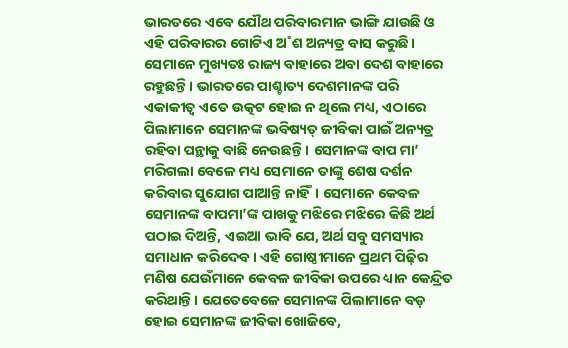ଭାରତରେ ଏବେ ଯୌଥ ପରିବାରମାନ ଭାଙ୍ଗି ଯାଉଛି ଓ ଏହି ପରିବାରର ଗୋଟିଏ ଅ˚ଶ ଅନ୍ୟତ୍ର ବାସ କରୁଛି। ସେମାନେ ମୁଖ୍ୟତଃ ରାଜ୍ୟ ବାହାରେ ଅବା ଦେଶ ବାହାରେ ରହୁଛନ୍ତି। ଭାରତରେ ପାଶ୍ଚାତ୍ୟ ଦେଶମାନଙ୍କ ପରି ଏକାକୀତ୍ବ ଏତେ ଉତ୍କଟ ହୋଇ ନ ଥିଲେ ମଧ୍ୟ, ଏଠାରେ ପିଲାମାନେ ସେମାନଙ୍କ ଭବିଷ୍ୟତ୍ ଜୀବିକା ପାଇଁ ଅନ୍ୟତ୍ର ରହିବା ପନ୍ଥାକୁ ବାଛି ନେଉଛନ୍ତି। ସେମାନଙ୍କ ବାପ ମା’ ମରିଗଲା ବେଳେ ମଧ୍ୟ ସେମାନେ ତାଙ୍କୁ ଶେଷ ଦର୍ଶନ କରିବାର ସୁଯୋଗ ପାଆନ୍ତି ନାହିଁ। ସେମାନେ କେବଳ ସେମାନଙ୍କ ବାପମା’ଙ୍କ ପାଖକୁ ମଝିରେ ମଝିରେ କିଛି ଅର୍ଥ ପଠାଇ ଦିଅନ୍ତି, ଏଇଆ ଭାବି ଯେ, ଅର୍ଥ ସବୁ ସମସ୍ୟାର ସମାଧାନ କରିଦେବ। ଏହି ଗୋଷ୍ଠୀମାନେ ପ୍ରଥମ ପିଢ଼ିର ମଣିଷ ଯେଉଁମାନେ କେବଳ ଜୀବିକା ଉପରେ ଧ୍ୟାନ କେନ୍ଦ୍ରିତ କରିଥାନ୍ତି। ଯେତେବେଳେ ସେମାନଙ୍କ ପିଲାମାନେ ବଡ଼ ହୋଇ ସେମାନଙ୍କ ଜୀବିକା ଖୋଜିବେ,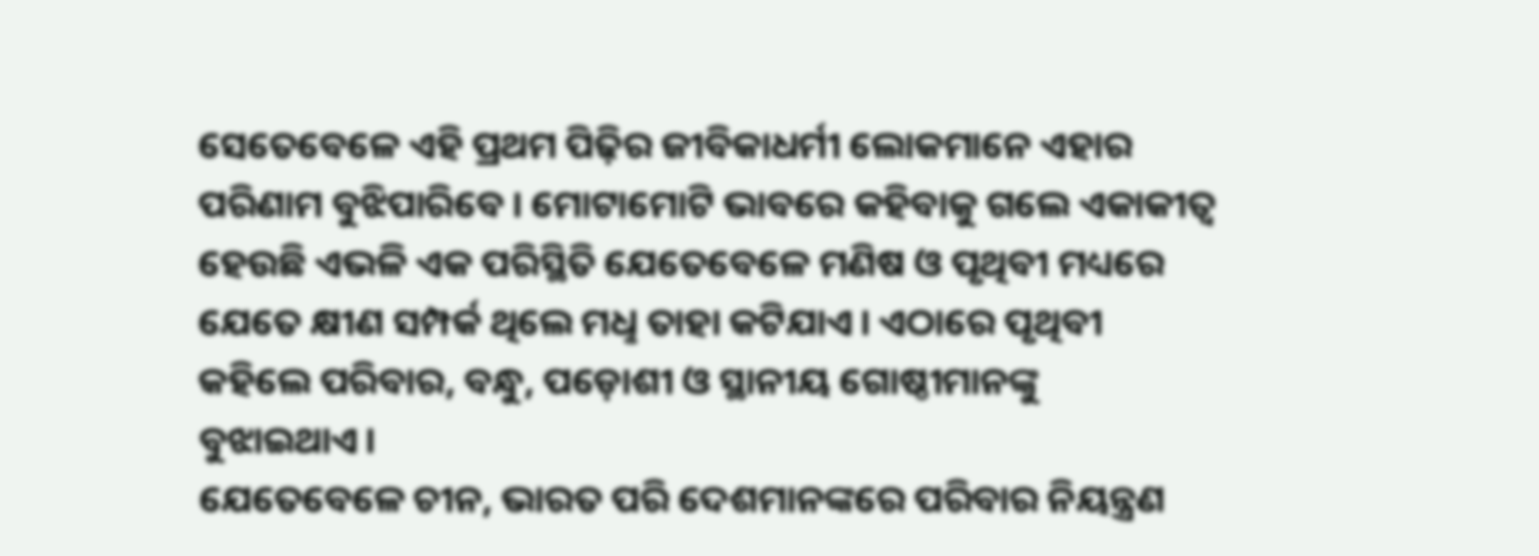ସେତେବେଳେ ଏହି ପ୍ରଥମ ପିଢ଼ିର ଜୀବିକାଧର୍ମୀ ଲୋକମାନେ ଏହାର ପରିଣାମ ବୁଝିପାରିବେ। ମୋଟାମୋଟି ଭାବରେ କହିବାକୁ ଗଲେ ଏକାକୀତ୍ବ ହେଉଛି ଏଭଳି ଏକ ପରିସ୍ଥିତି ଯେତେବେଳେ ମଣିଷ ଓ ପୃଥିବୀ ମଧ୍ୟରେ ଯେତେ କ୍ଷୀଣ ସମ୍ପର୍କ ଥିଲେ ମଧୢ ତାହା କଟିଯାଏ। ଏଠାରେ ପୃଥିବୀ କହିଲେ ପରିବାର, ବନ୍ଧୁ, ପଡ଼ୋଶୀ ଓ ସ୍ଥାନୀୟ ଗୋଷ୍ଠୀମାନଙ୍କୁ ବୁଝାଇଥାଏ।
ଯେତେବେଳେ ଚୀନ, ଭାରତ ପରି ଦେଶମାନଙ୍କରେ ପରିବାର ନିୟନ୍ତ୍ରଣ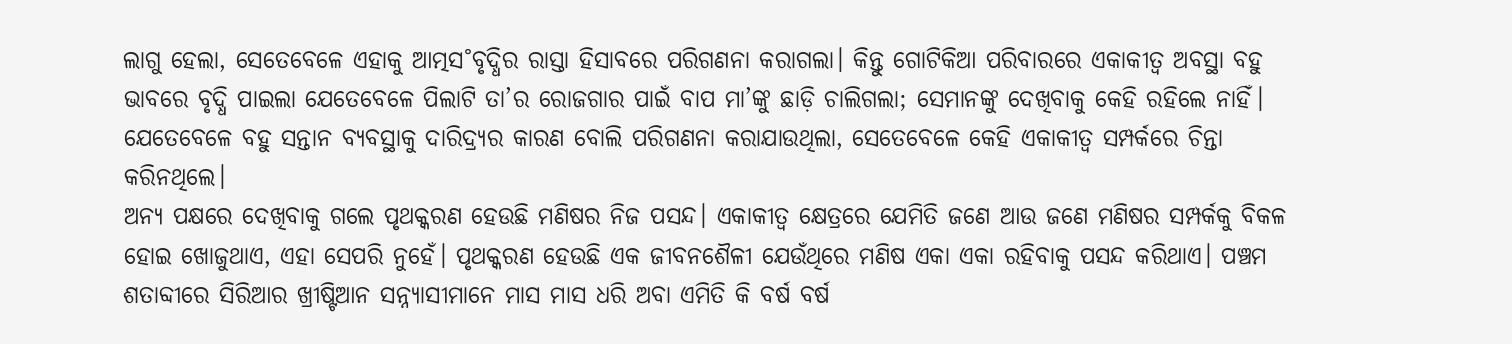ଲାଗୁ ହେଲା, ସେତେବେଳେ ଏହାକୁ ଆତ୍ମସ˚ବୃଦ୍ଧିର ରାସ୍ତା ହିସାବରେ ପରିଗଣନା କରାଗଲା। କିନ୍ତୁ ଗୋଟିକିଆ ପରିବାରରେ ଏକାକୀତ୍ବ ଅବସ୍ଥା ବହୁ ଭାବରେ ବୃଦ୍ଧି ପାଇଲା ଯେତେବେଳେ ପିଲାଟି ତା’ର ରୋଜଗାର ପାଇଁ ବାପ ମା’ଙ୍କୁ ଛାଡ଼ି ଚାଲିଗଲା; ସେମାନଙ୍କୁ ଦେଖିବାକୁ କେହି ରହିଲେ ନାହିଁ। ଯେତେବେଳେ ବହୁ ସନ୍ତାନ ବ୍ୟବସ୍ଥାକୁ ଦାରିଦ୍ର୍ୟର କାରଣ ବୋଲି ପରିଗଣନା କରାଯାଉଥିଲା, ସେତେବେଳେ କେହି ଏକାକୀତ୍ବ ସମ୍ପର୍କରେ ଚିନ୍ତା କରିନଥିଲେ।
ଅନ୍ୟ ପକ୍ଷରେ ଦେଖିବାକୁ ଗଲେ ପୃଥକ୍କରଣ ହେଉଛି ମଣିଷର ନିଜ ପସନ୍ଦ। ଏକାକୀତ୍ବ କ୍ଷେତ୍ରରେ ଯେମିତି ଜଣେ ଆଉ ଜଣେ ମଣିଷର ସମ୍ପର୍କକୁ ବିକଳ ହୋଇ ଖୋଜୁଥାଏ, ଏହା ସେପରି ନୁହେଁ। ପୃଥକ୍କରଣ ହେଉଛି ଏକ ଜୀବନଶୈଳୀ ଯେଉଁଥିରେ ମଣିଷ ଏକା ଏକା ରହିବାକୁ ପସନ୍ଦ କରିଥାଏ। ପଞ୍ଚମ ଶତାବ୍ଦୀରେ ସିରିଆର ଖ୍ରୀଷ୍ଟିଆନ ସନ୍ନ୍ୟାସୀମାନେ ମାସ ମାସ ଧରି ଅବା ଏମିତି କି ବର୍ଷ ବର୍ଷ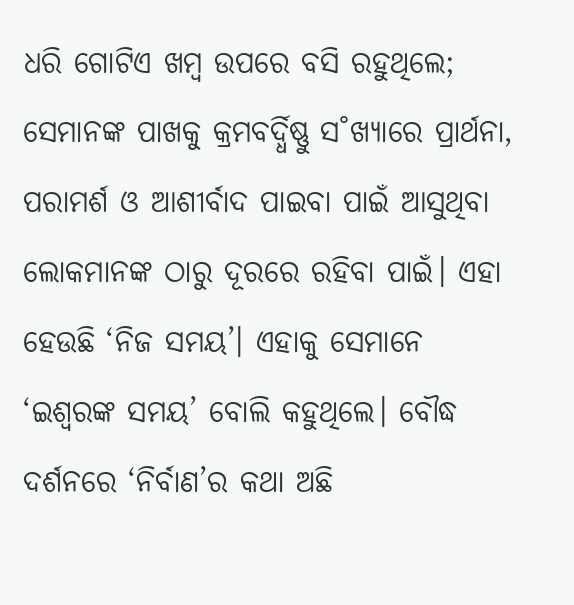ଧରି ଗୋଟିଏ ଖମ୍ବ ଉପରେ ବସି ରହୁଥିଲେ; ସେମାନଙ୍କ ପାଖକୁ କ୍ରମବର୍ଦ୍ଧିଷ୍ଣୁ ସ˚ଖ୍ୟାରେ ପ୍ରାର୍ଥନା, ପରାମର୍ଶ ଓ ଆଶୀର୍ବାଦ ପାଇବା ପାଇଁ ଆସୁଥିବା ଲୋକମାନଙ୍କ ଠାରୁ ଦୂରରେ ରହିବା ପାଇଁ। ଏହା ହେଉଛି ‘ନିଜ ସମୟ’। ଏହାକୁ ସେମାନେ ‘ଇଶ୍ବରଙ୍କ ସମୟ’ ବୋଲି କହୁଥିଲେ। ବୌଦ୍ଧ ଦର୍ଶନରେ ‘ନିର୍ବାଣ’ର କଥା ଅଛି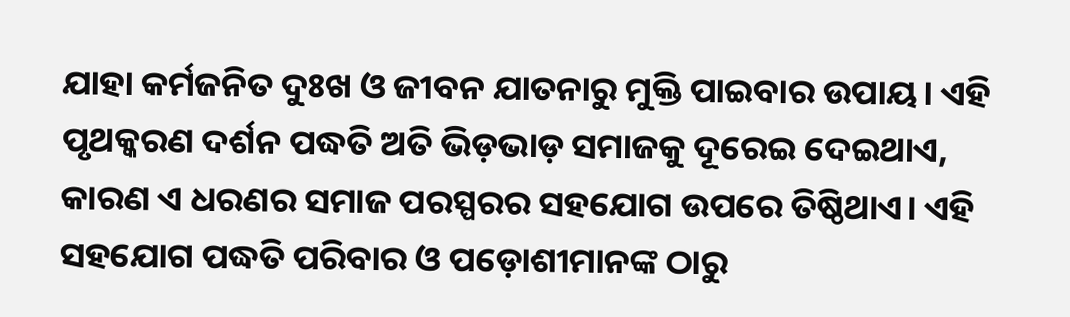ଯାହା କର୍ମଜନିତ ଦୁଃଖ ଓ ଜୀବନ ଯାତନାରୁ ମୁକ୍ତି ପାଇବାର ଉପାୟ। ଏହି ପୃଥକ୍କରଣ ଦର୍ଶନ ପଦ୍ଧତି ଅତି ଭିଡ଼ଭାଡ଼ ସମାଜକୁ ଦୂରେଇ ଦେଇଥାଏ, କାରଣ ଏ ଧରଣର ସମାଜ ପରସ୍ପରର ସହଯୋଗ ଉପରେ ତିଷ୍ଠିଥାଏ। ଏହି ସହଯୋଗ ପଦ୍ଧତି ପରିବାର ଓ ପଡ଼ୋଶୀମାନଙ୍କ ଠାରୁ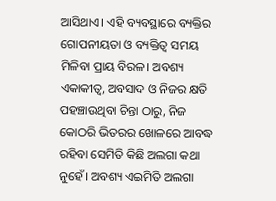ଆସିଥାଏ। ଏହି ବ୍ୟବସ୍ଥାରେ ବ୍ୟକ୍ତିର ଗୋପନୀୟତା ଓ ବ୍ୟକ୍ତିତ୍ବ ସମୟ ମିଳିବା ପ୍ରାୟ ବିରଳ। ଅବଶ୍ୟ ଏକାକୀତ୍ବ, ଅବସାଦ ଓ ନିଜର କ୍ଷତି ପହଞ୍ଚାଉଥିବା ଚିନ୍ତା ଠାରୁ, ନିଜ କୋଠରି ଭିତରର ଖୋଳରେ ଆବଦ୍ଧ ରହିବା ସେମିତି କିଛି ଅଲଗା କଥା ନୁହେଁ। ଅବଶ୍ୟ ଏଇମିତି ଅଲଗା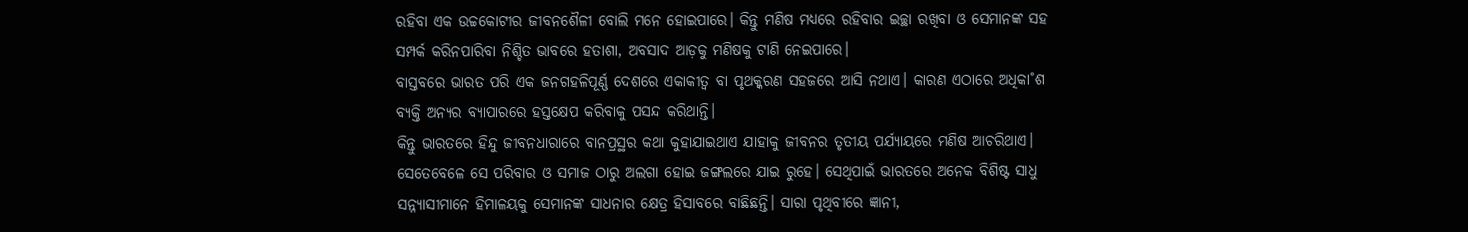ରହିବା ଏକ ଉଚ୍ଚକୋଟୀର ଜୀବନଶୈଳୀ ବୋଲି ମନେ ହୋଇପାରେ। କିନ୍ତୁ ମଣିଷ ମଧ୍ୟରେ ରହିବାର ଇଚ୍ଛା ରଖିବା ଓ ସେମାନଙ୍କ ସହ ସମ୍ପର୍କ କରିନପାରିବା ନିଶ୍ଚିତ ଭାବରେ ହତାଶା, ଅବସାଦ ଆଡ଼କୁ ମଣିଷକୁ ଟାଣି ନେଇପାରେ।
ବାସ୍ତବରେ ଭାରତ ପରି ଏକ ଜନଗହଳିପୂର୍ଣ୍ଣ ଦେଶରେ ଏକାକୀତ୍ବ ବା ପୃଥକ୍କରଣ ସହଜରେ ଆସି ନଥାଏ। କାରଣ ଏଠାରେ ଅଧିକା˚ଶ ବ୍ୟକ୍ତି ଅନ୍ୟର ବ୍ୟାପାରରେ ହସ୍ତକ୍ଷେପ କରିବାକୁ ପସନ୍ଦ କରିଥାନ୍ତି।
କିନ୍ତୁ ଭାରତରେ ହିନ୍ଦୁ ଜୀବନଧାରାରେ ବାନପ୍ରସ୍ଥର କଥା କୁହାଯାଇଥାଏ ଯାହାକୁ ଜୀବନର ତୃତୀୟ ପର୍ଯ୍ୟାୟରେ ମଣିଷ ଆଚରିଥାଏ। ସେତେବେଳେ ସେ ପରିବାର ଓ ସମାଜ ଠାରୁ ଅଲଗା ହୋଇ ଜଙ୍ଗଲରେ ଯାଇ ରୁହେ। ସେଥିପାଇଁ ଭାରତରେ ଅନେକ ବିଶିଷ୍ଟ ସାଧୁ ସନ୍ନ୍ୟାସୀମାନେ ହିମାଳୟକୁ ସେମାନଙ୍କ ସାଧନାର କ୍ଷେତ୍ର ହିସାବରେ ବାଛିଛନ୍ତି। ସାରା ପୃଥିବୀରେ ଜ୍ଞାନୀ,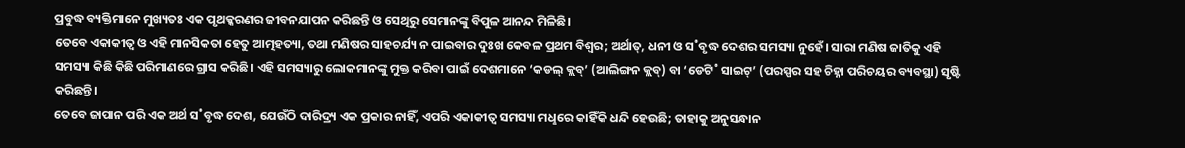ପ୍ରବୁଦ୍ଧ ବ୍ୟକ୍ତିମାନେ ମୁଖ୍ୟତଃ ଏକ ପୃଥକ୍କରଣର ଜୀବନଯାପନ କରିଛନ୍ତି ଓ ସେଥିରୁ ସେମାନଙ୍କୁ ବିପୁଳ ଆନନ୍ଦ ମିଳିଛି।
ତେବେ ଏକାକୀତ୍ବ ଓ ଏହି ମାନସିକତା ହେତୁ ଆତ୍ମହତ୍ୟା, ତଥା ମଣିଷର ସାହଚର୍ଯ୍ୟ ନ ପାଇବାର ଦୁଃଖ କେବଳ ପ୍ରଥମ ବିଶ୍ବର; ଅର୍ଥାତ୍, ଧନୀ ଓ ସ˚ବୃଦ୍ଧ ଦେଶର ସମସ୍ୟା ନୁହେଁ। ସାରା ମଣିଷ ଜାତିକୁ ଏହି ସମସ୍ୟା କିଛି କିଛି ପରିମାଣରେ ଗ୍ରାସ କରିଛି। ଏହି ସମସ୍ୟାରୁ ଲୋକମାନଙ୍କୁ ମୁକ୍ତ କରିବା ପାଇଁ ଦେଶମାନେ ‘କଡଲ୍ କ୍ଲବ୍’ (ଆଲିଙ୍ଗନ କ୍ଲବ୍) ବା ‘ଡେଟି˚ ସାଇଟ୍’ (ପରସ୍ପର ସହ ଚିହ୍ନା ପରିଚୟର ବ୍ୟବସ୍ଥା) ସୃଷ୍ଟି କରିଛନ୍ତି।
ତେବେ ଜାପାନ ପରି ଏକ ଅର୍ଥ ସ˚ବୃଦ୍ଧ ଦେଶ, ଯେଉଁଠି ଦାରିଦ୍ର୍ୟ ଏକ ପ୍ରକାର ନାହିଁ, ଏପରି ଏକାକୀତ୍ବ ସମସ୍ୟା ମଧୢରେ କାହିଁକି ଧନ୍ଦି ହେଉଛି; ତାହାକୁ ଅନୁସନ୍ଧାନ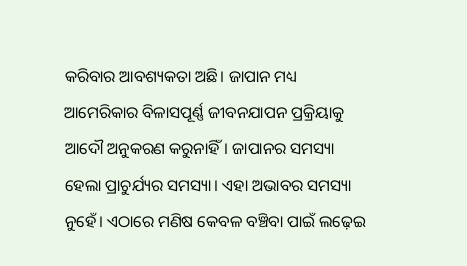କରିବାର ଆବଶ୍ୟକତା ଅଛି। ଜାପାନ ମଧ୍ୟ ଆମେରିକାର ବିଳାସପୂର୍ଣ୍ଣ ଜୀବନଯାପନ ପ୍ରକ୍ରିୟାକୁ ଆଦୌ ଅନୁକରଣ କରୁନାହିଁ। ଜାପାନର ସମସ୍ୟା ହେଲା ପ୍ରାଚୁର୍ଯ୍ୟର ସମସ୍ୟା। ଏହା ଅଭାବର ସମସ୍ୟା ନୁହେଁ। ଏଠାରେ ମଣିଷ କେବଳ ବଞ୍ଚିବା ପାଇଁ ଲଢ଼େଇ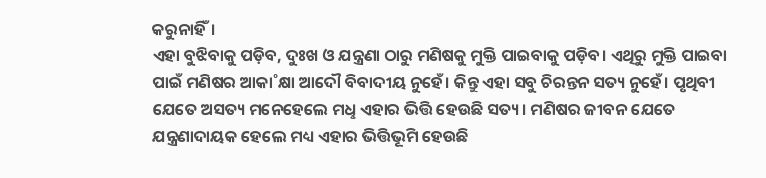କରୁନାହିଁ।
ଏହା ବୁଝିବାକୁ ପଡ଼ିବ, ଦୁଃଖ ଓ ଯନ୍ତ୍ରଣା ଠାରୁ ମଣିଷକୁ ମୁକ୍ତି ପାଇବାକୁ ପଡ଼ିବ। ଏଥିରୁ ମୁକ୍ତି ପାଇବା ପାଇଁ ମଣିଷର ଆକା˚କ୍ଷା ଆଦୌ ବିବାଦୀୟ ନୁହେଁ। କିନ୍ତୁ ଏହା ସବୁ ଚିରନ୍ତନ ସତ୍ୟ ନୁହେଁ। ପୃଥିବୀ ଯେତେ ଅସତ୍ୟ ମନେହେଲେ ମଧୢ ଏହାର ଭିତ୍ତି ହେଉଛି ସତ୍ୟ। ମଣିଷର ଜୀବନ ଯେତେ ଯନ୍ତ୍ରଣାଦାୟକ ହେଲେ ମଧ୍ୟ ଏହାର ଭିତ୍ତିଭୂମି ହେଉଛି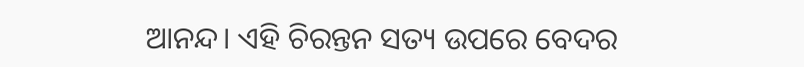ଆନନ୍ଦ। ଏହି ଚିରନ୍ତନ ସତ୍ୟ ଉପରେ ବେଦର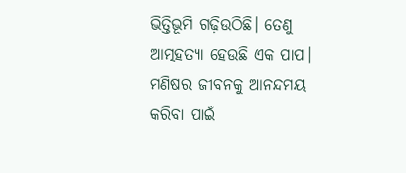ଭିତ୍ତିଭୂମି ଗଢ଼ିଉଠିଛି। ତେଣୁ ଆତ୍ମହତ୍ୟା ହେଉଛି ଏକ ପାପ। ମଣିଷର ଜୀବନକୁ ଆନନ୍ଦମୟ କରିବା ପାଇଁ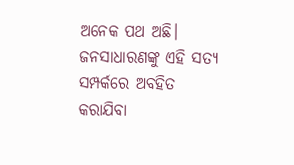ଅନେକ ପଥ ଅଛି। ଜନସାଧାରଣଙ୍କୁ ଏହି ସତ୍ୟ ସମ୍ପର୍କରେ ଅବହିତ କରାଯିବା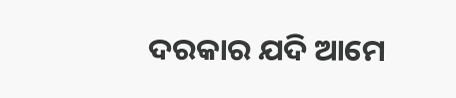ଦରକାର ଯଦି ଆମେ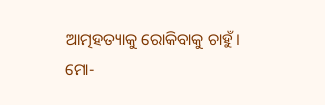ଆତ୍ମହତ୍ୟାକୁ ରୋକିବାକୁ ଚାହୁଁ।
ମୋ-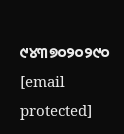୯୪୩୭୦୨୦୨୯୦
[email protected]